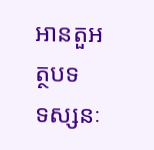អានតួអត្ថបទ
ទស្សនៈ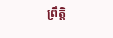ព្រឹត្តិ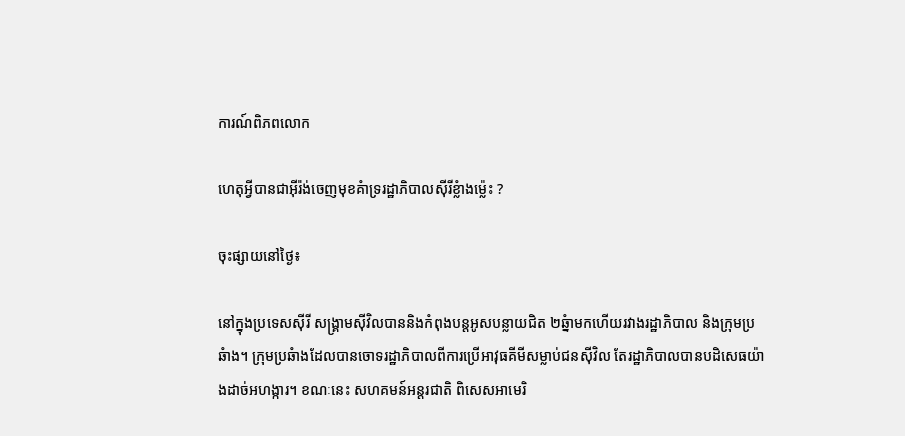ការណ៍ពិភពលោក

ហេតុអ្វីបានជាអ៊ីរ៉ង់ចេញមុខគំាទ្ររដ្ឋាភិបាលស៊ីរីខ្លំាងម្ល៉េះ ?

ចុះផ្សាយនៅថ្ងៃ៖

នៅក្នុងប្រទេសស៊ីរី សង្រ្គាមស៊ីវិលបាននិងកំពុងបន្តអូសបន្លាយជិត ២ឆ្នំាមកហើយរវាងរដ្ឋាភិបាល និងក្រុមប្រឆំាង។ ក្រុមប្រឆំាងដែលបានចោទរដ្ឋាភិបាលពីការប្រើអាវុធគីមីសម្លាប់ជនស៊ីវិល តែរដ្ឋាភិបាលបានបដិសេធយ៉ាងដាច់អហង្ការ។ ខណៈនេះ សហគមន៍អន្តរជាតិ ពិសេសអាមេរិ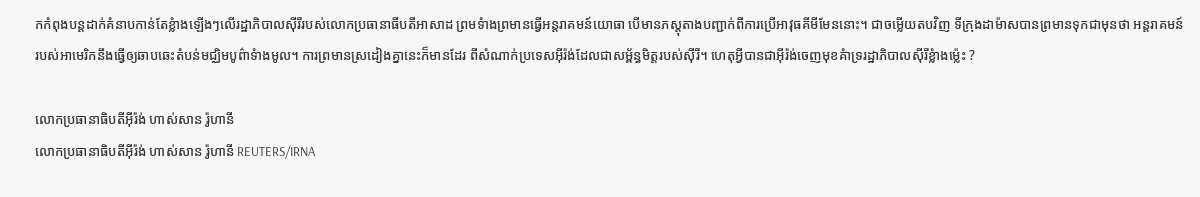កកំពុងបន្តដាក់គំនាបកាន់តែខ្លំាងឡើងៗលើរដ្ឋាភិបាលស៊ីរីរបស់លោកប្រធានាធីបតីអាសាដ ព្រមទំាងព្រមានធ្វើអន្តរាគមន៍យោធា បើមានភស្តុតាងបញ្ជាក់ពីការប្រើអាវុធគីមីមែននោះ។ ជាចម្លើយតបវិញ ទីក្រុងដាម៉ាសបានព្រមានទុកជាមុនថា អន្តរាគមន៍របស់អាមេរិកនឹងធ្វើឲ្យឆាបឆេះតំបន់មជ្ឈិមបូព៌ាទំាងមូល។ ការព្រមានស្រដៀងគ្នានេះក៏មានដែរ ពីសំណាក់ប្រទេសអ៊ីរ៉ង់ដែលជាសម្ព័ន្ធមិត្តរបស់ស៊ីរី។ ហេតុអ្វីបានជាអ៊ីរ៉ង់ចេញមុខគំាទ្ររដ្ឋាភិបាលស៊ីរីខ្លំាងម្ល៉េះ ?

លោកប្រធានាធិបតីអ៊ីរ៉ង់ ហាស់សាន រ៉ូហានី
លោកប្រធានាធិបតីអ៊ីរ៉ង់ ហាស់សាន រ៉ូហានី REUTERS/IRNA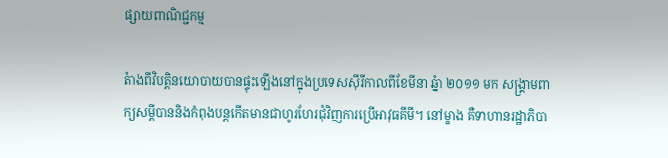ផ្សាយពាណិជ្ជកម្ម

តំាងពីវិបត្តិនយោបាយបានផ្ទុះឡើងនៅក្នុងប្រទេសស៊ីរីកាលពីខែមីនា ឆ្នំា ២០១១ មក សង្រ្គាមពាក្យសម្តីបាននិងកំពុងបន្តកើតមានជាហូរហែរជុំវិញការប្រើអាវុធគីមី។ នៅម្ខាង គឺទាហានរដ្ឋាភិបា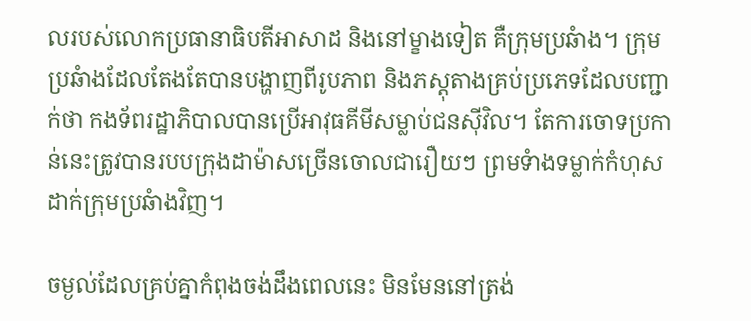លរបស់លោកប្រធានាធិបតីអាសាដ និងនៅម្ខាងទៀត គឺក្រុមប្រឆំាង។ ក្រុមប្រឆំាងដែលតែងតែបានបង្ហាញពីរូបភាព និងភស្តុតាងគ្រប់ប្រភេទដែលបញ្ជាក់ថា កងទ័ពរដ្ឋាភិបាលបានប្រើអាវុធគីមីសម្លាប់ជនស៊ីវិល។ តែការចោទប្រកាន់នេះត្រូវបានរបបក្រុងដាម៉ាសច្រើនចោលជារឿយៗ ព្រមទំាងទម្លាក់កំហុសដាក់ក្រុមប្រឆំាងវិញ។

ចម្ងល់ដែលគ្រប់គ្នាកំពុងចង់ដឹងពេលនេះ មិនមែននៅត្រង់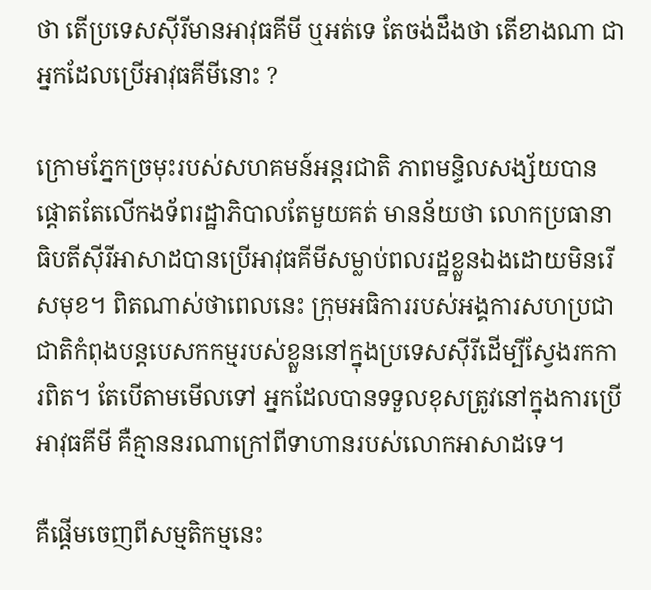ថា តើប្រទេសស៊ីរីមានអាវុធគីមី ឬអត់ទេ តែចង់ដឹងថា តើខាងណា ជាអ្នកដែលប្រើអាវុធគីមីនោះ ?

ក្រោមភ្នែកច្រមុះរបស់សហគមន៍អន្តរជាតិ ភាពមន្ទិលសង្ស័យបានផ្តោតតែលើកងទ័ពរដ្ឋាភិបាលតែមួយគត់ មានន័យថា លោកប្រធានាធិបតីស៊ីរីអាសាដបានប្រើអាវុធគីមីសម្លាប់ពលរដ្ឋខ្លួនឯងដោយមិនរើសមុខ។ ពិតណាស់ថាពេលនេះ ក្រុមអធិការរបស់អង្គការសហប្រជាជាតិកំពុងបន្តបេសកកម្មរបស់ខ្លួននៅក្នុងប្រទេសស៊ីរីដើម្បីស្វែងរកការពិត។ តែបើតាមមើលទៅ អ្នកដែលបានទទួលខុសត្រូវនៅក្នុងការប្រើអាវុធគីមី គឺគ្មាននរណាក្រៅពីទាហានរបស់លោកអាសាដទេ។

គឺផ្តើមចេញពីសម្មតិកម្មនេះ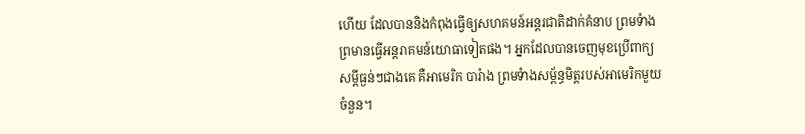ហើយ ដែលបាននិងកំពុងធ្វើឲ្យសហគមន៍អន្តរជាតិដាក់គំនាប ព្រមទំាងព្រមានធ្វើអន្តរាគមន៍យោធាទៀតផង។ អ្នកដែលបានចេញមុខប្រើពាក្យសម្តីធ្ងន់ៗជាងគេ គឺអាមេរិក បារំាង ព្រមទំាងសម្ព័ន្ធមិត្តរបស់អាមេរិកមួយចំនួន។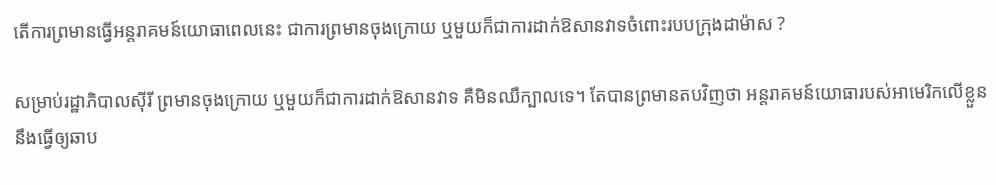តើការព្រមានធ្វើអន្តរាគមន៍យោធាពេលនេះ ជាការព្រមានចុងក្រោយ ឬមួយក៏ជាការដាក់ឱសានវាទចំពោះរបបក្រុងដាម៉ាស ?

សម្រាប់រដ្ឋាភិបាលស៊ីរី ព្រមានចុងក្រោយ ឬមួយក៏ជាការដាក់ឱសានវាទ គឺមិនឈឺក្បាលទេ។ តែបានព្រមានតបវិញថា អន្តរាគមន៍យោធារបស់អាមេរិកលើខ្លួននឹងធ្វើឲ្យឆាប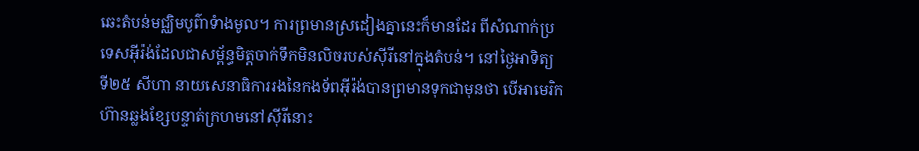ឆេះតំបន់មជ្ឈិមបូព៌ាទំាងមូល។ ការព្រមានស្រដៀងគ្នានេះក៏មានដែរ ពីសំណាក់ប្រទេសអ៊ីរ៉ង់ដែលជាសម្ព័ន្ធមិត្តចាក់ទឹកមិនលិចរបស់ស៊ីរីនៅក្នុងតំបន់។ នៅថ្ងៃអាទិត្យ ទី២៥ សីហា នាយសេនាធិការរងនៃកងទ័ពអ៊ីរ៉ង់បានព្រមានទុកជាមុនថា បើអាមេរិកហ៊ានឆ្លងខ្សែបន្ទាត់ក្រហមនៅស៊ីរីនោះ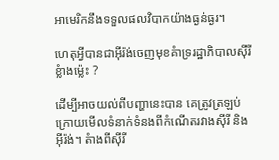អាមេរិកនឹងទទួលផលវិបាកយ៉ាងធ្ងន់ធ្ងរ។

ហេតុអ្វីបានជាអ៊ីរ៉ង់ចេញមុខគំាទ្ររដ្ឋាភិបាលស៊ីរីខ្លំាងម្ល៉េះ ?

ដើម្បីអាចយល់ពីបញ្ហានេះបាន គេត្រូវត្រឡប់ក្រោយមើលទំនាក់ទំនងពីកំណើតរវាងស៊ីរី និងអ៊ីរ៉ង់។ តំាងពីស៊ីរី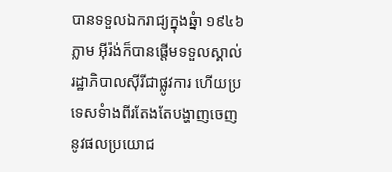បានទទួលឯករាជ្យក្នុងឆ្នំា ១៩៤៦ ភ្លាម អ៊ីរ៉ង់ក៏បានផ្តើមទទួលស្គាល់រដ្ឋាភិបាលស៊ីរីជាផ្លូវការ ហើយប្រទេសទំាងពីរតែងតែបង្ហាញចេញនូវផលប្រយោជ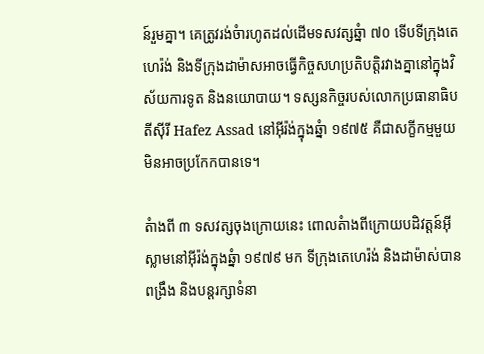ន៍រួមគ្នា។ គេត្រូវរង់ចំារហូតដល់ដើមទសវត្សឆ្នំា ៧០ ទើបទីក្រុងតេហេរ៉ង់ និងទីក្រុងដាម៉ាសអាចធ្វើកិច្ចសហប្រតិបត្តិរវាងគ្នានៅក្នុងវិស័យការទូត និងនយោបាយ។ ទស្សនកិច្ចរបស់លោកប្រធានាធិបតីស៊ីរី Hafez Assad នៅអ៊ីរ៉ង់ក្នុងឆ្នំា ១៩៧៥ គឺជាសក្ខីកម្មមួយមិនអាចប្រកែកបានទេ។

តំាងពី ៣ ទសវត្សចុងក្រោយនេះ ពោលតំាងពីក្រោយបដិវត្តន៍អ៊ីស្លាមនៅអ៊ីរ៉ង់ក្នុងឆ្នំា ១៩៧៩ មក ទីក្រុងតេហេរ៉ង់ និងដាម៉ាស់បានពង្រឹង និងបន្តរក្សាទំនា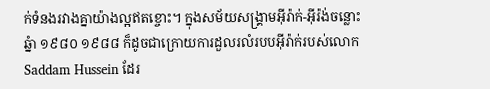ក់ទំនងរវាងគ្នាយ៉ាងល្អឥតខ្ចោះ។ ក្នុងសម័យសង្រ្គាមអ៊ីរ៉ាក់-អ៊ីរ៉ង់ចន្លោះឆ្នំា ១៩៨០ ១៩៨៨ ក៏ដូចជាក្រោយការដួលរលំរបបអ៊ីរ៉ាក់របស់លោក Saddam Hussein ដែរ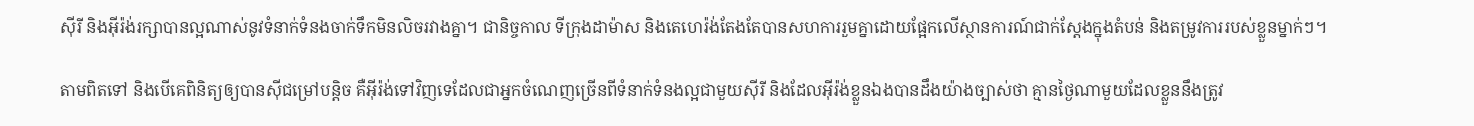ស៊ីរី និងអ៊ីរ៉ង់រក្សាបានល្អណាស់នូវទំនាក់ទំនងចាក់ទឹកមិនលិចរវាងគ្នា។ ជានិច្ចកាល ទីក្រុងដាម៉ាស និងតេហេរ៉ង់តែងតែបានសហការរួមគ្នាដោយផ្អែកលើស្ថានការណ៍ជាក់ស្តែងក្នុងតំបន់ និងតម្រូវការរបស់ខ្លួនម្នាក់ៗ។

តាមពិតទៅ និងបើគេពិនិត្យឲ្យបានស៊ីជម្រៅបន្តិច គឺអ៊ីរ៉ង់ទៅវិញទេដែលជាអ្នកចំណេញច្រើនពីទំនាក់ទំនងល្អជាមួយស៊ីរី និងដែលអ៊ីរ៉ង់ខ្លួនឯងបានដឹងយ៉ាងច្បាស់ថា គ្មានថ្ងៃណាមួយដែលខ្លួននឹងត្រូវ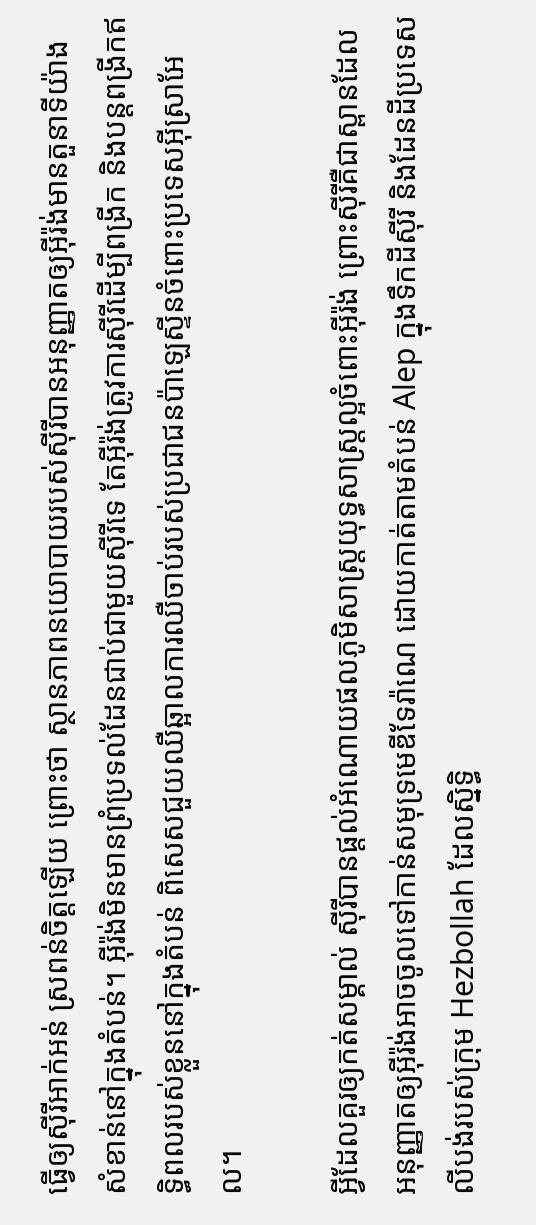ធ្វើឲ្យស៊ីរីអាក់អន់ ស្រពន់ចិត្តឡើយ ព្រោះថា ស្ថានភាពនយោបាយរបស់ស៊ីរីបានអនុញ្ញាតឲ្យអ៊ីរ៉ង់មានតួនាទីយ៉ាងសំខាន់នៅក្នុងតំបន់។ អ៊ីរ៉ង់មិនមានព្រំប្រទល់ដែនជាប់ជាមួយស៊ីរីទេ តែអ៊ីរ៉ង់ត្រូវការស៊ីរីដើម្បីពង្រីក និងបន្តពង្រីកឥទ្ធិពលរបស់ខ្លួននៅក្នុងតំបន់ ពិសេសជួយឈឺឆ្អាលការឈឺចាប់របស់ប្រជាជនប៉ាឡេស្ទីនចំពោះប្រទេសអ៊ីស្រាអែល។

អ្វីដែលគួរឲ្យកត់សម្គាល់ ស៊ីរីបានផ្តល់អំណោយផលភូមិសាស្រ្តយុទ្ធសាស្រ្តល្អចំពោះអ៊ីរ៉ង់ ព្រោះស៊ីរីគឺជាស្ពានដែលអនុញ្ញាតឲ្យអ៊ីរ៉ង់អាចចូលទៅកាន់សមុទ្រមេឌីទែរ៉ាណេ ដោយកាត់តាមតំបន់ Alep ក្នុងទឹកដីស៊ីរី និងដែនដីប្រទេសលីបង់របស់ក្រុម Hezbollah ដែលស្និទ្ធិ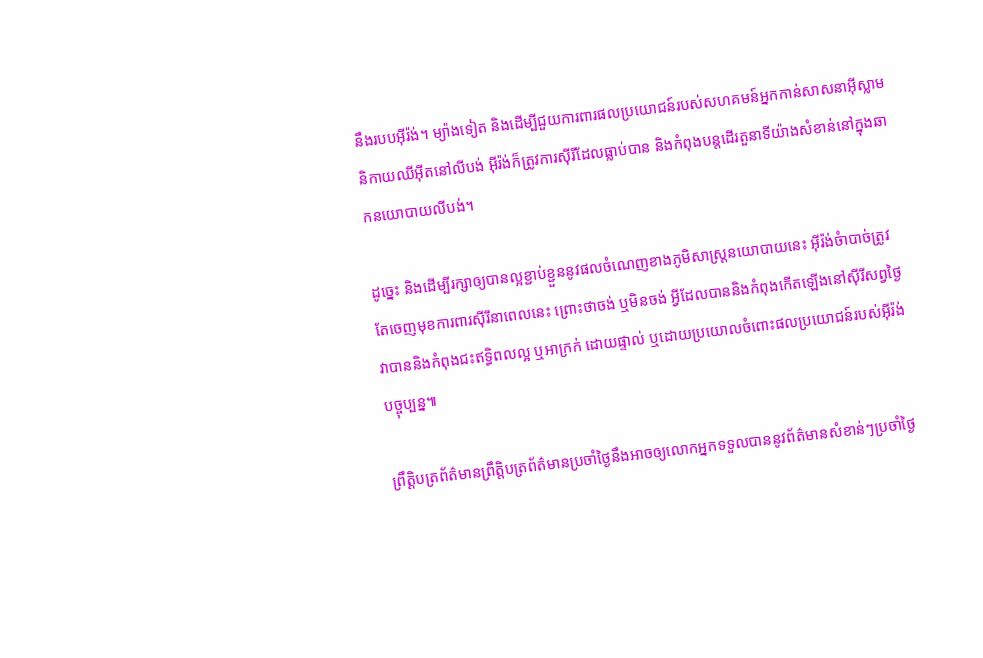នឹងរបបអ៊ីរ៉ង់។ ម្យ៉ាងទៀត និងដើម្បីជួយការពារផលប្រយោជន៍របស់សហគមន៍អ្នកកាន់សាសនាអ៊ីស្លាមនិកាយឈីអ៊ីតនៅលីបង់ អ៊ីរ៉ង់ក៏ត្រូវការស៊ីរីដែលធ្លាប់បាន និងកំពុងបន្តដើរតួនាទីយ៉ាងសំខាន់នៅក្នុងឆាកនយោបាយលីបង់។

ដូច្នេះ និងដើម្បីរក្សាឲ្យបានល្អខ្ជាប់ខ្ជួននូវផលចំណេញខាងភូមិសាស្រ្តនយោបាយនេះ អ៊ីរ៉ង់ចំាបាច់ត្រូវតែចេញមុខការពារស៊ីរីនាពេលនេះ ព្រោះថាចង់ ឬមិនចង់ អ្វីដែលបាននិងកំពុងកើតឡើងនៅស៊ីរីសព្វថ្ងៃ វាបាននិងកំពុងជះឥទ្ធិពលល្អ ឬអាក្រក់ ដោយផ្ទាល់ ឬដោយប្រយោលចំពោះផលប្រយោជន៍របស់អ៊ីរ៉ង់បច្ចុប្បន្ន៕

ព្រឹត្តិបត្រព័ត៌មានព្រឹត្តិបត្រព័ត៌មានប្រចាំថ្ងៃនឹងអាចឲ្យលោកអ្នកទទួលបាននូវព័ត៌មានសំខាន់ៗប្រចាំថ្ងៃ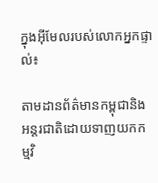ក្នុងអ៊ីមែលរបស់លោកអ្នកផ្ទាល់៖

តាមដានព័ត៌មានកម្ពុជានិងអន្តរជាតិដោយទាញយកកម្មវិ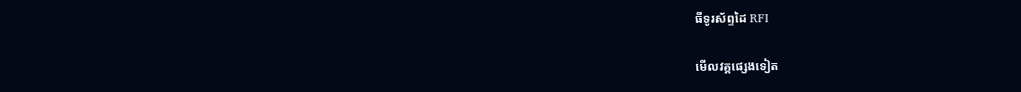ធីទូរស័ព្ទដៃ RFI

មើលវគ្គផ្សេងទៀត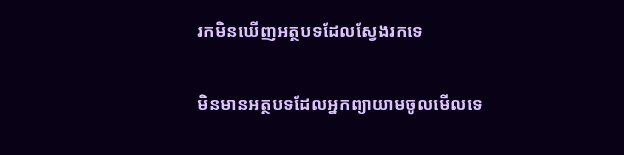រកមិនឃើញអត្ថបទដែលស្វែងរកទេ

មិនមានអត្ថបទដែលអ្នកព្យាយាមចូលមើលទេ